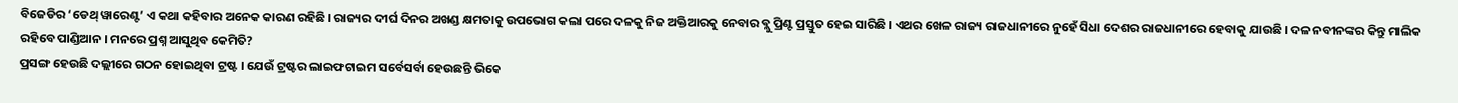ବିଜେଡିର ‘ଡେଥ୍ ୱାରେଣ୍ଟ’ ଏ କଥା କହିବାର ଅନେକ କାରଣ ରହିଛି । ରାଜ୍ୟର ଦୀର୍ଘ ଦିନର ଅଖଣ୍ଡ କ୍ଷମତାକୁ ଉପଭୋଗ କଲା ପରେ ଦଳକୁ ନିଜ ଅକ୍ତିଆରକୁ ନେବାର ବ୍ଲୁ ପ୍ରିଣ୍ଟ ପ୍ରସ୍ତୁତ ହେଇ ସାରିଛି । ଏଥର ଖେଳ ରାଜ୍ୟ ରାଜଧାନୀରେ ନୁହେଁ ସିଧା ଦେଶର ରାଜଧାନୀରେ ହେବାକୁ ଯାଉଛି । ଦଳ ନବୀନଙ୍କର କିନ୍ତୁ ମାଲିକ ରହିବେ ପାଣ୍ଡିଆନ । ମନରେ ପ୍ରଶ୍ନ ଆସୁଥିବ କେମିତି?
ପ୍ରସଙ୍ଗ ହେଉଛି ଦଲ୍ଲୀରେ ଗଠନ ହୋଇଥିବା ଟ୍ରଷ୍ଟ । ଯେଉଁ ଟ୍ରଷ୍ଟର ଲାଇଫଟାଇମ ସର୍ବେସର୍ବା ହେଉଛନ୍ତି ଭିକେ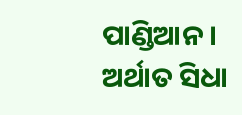ପାଣ୍ଡିଆନ । ଅର୍ଥାତ ସିଧା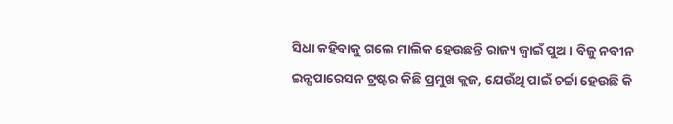ସିଧା କହିବାକୁ ଗଲେ ମାଲିକ ହେଉଛନ୍ତି ରାଜ୍ୟ ଜ୍ୱାଇଁ ପୁଅ । ବିଜୁ ନବୀନ ଇନ୍ସପାରେସନ ଟ୍ରଷ୍ଟର କିଛି ପ୍ରମୁଖ କ୍ଲଜ, ଯେଉଁଥି ପାଇଁ ଚର୍ଚ୍ଚା ହେଉଛି କି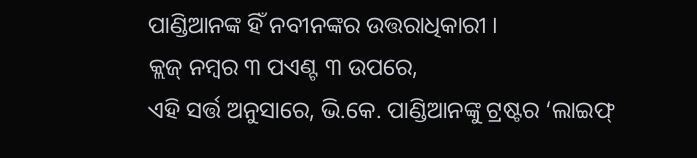ପାଣ୍ଡିଆନଙ୍କ ହିଁ ନବୀନଙ୍କର ଉତ୍ତରାଧିକାରୀ ।
କ୍ଲଜ୍ ନମ୍ବର ୩ ପଏଣ୍ଟ ୩ ଉପରେ,
ଏହି ସର୍ତ୍ତ ଅନୁସାରେ, ଭି.କେ. ପାଣ୍ଡିଆନଙ୍କୁ ଟ୍ରଷ୍ଟର ‘ଲାଇଫ୍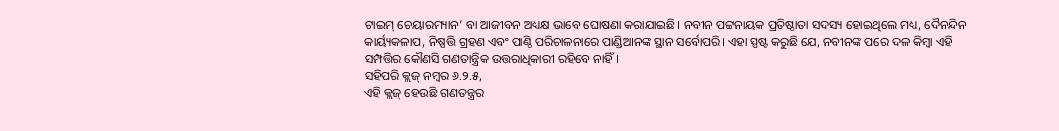ଟାଇମ୍ ଚେୟାରମ୍ୟାନ’ ବା ଆଜୀବନ ଅଧ୍ୟକ୍ଷ ଭାବେ ଘୋଷଣା କରାଯାଇଛି। ନବୀନ ପଟ୍ଟନାୟକ ପ୍ରତିଷ୍ଠାତା ସଦସ୍ୟ ହୋଇଥିଲେ ମଧ୍ୟ, ଦୈନନ୍ଦିନ କାର୍ୟ୍ୟକଳାପ, ନିଷ୍ପତ୍ତି ଗ୍ରହଣ ଏବଂ ପାଣ୍ଠି ପରିଚାଳନାରେ ପାଣ୍ଡିଆନଙ୍କ ସ୍ଥାନ ସର୍ବୋପରି। ଏହା ସ୍ପଷ୍ଟ କରୁଛି ଯେ, ନବୀନଙ୍କ ପରେ ଦଳ କିମ୍ବା ଏହି ସମ୍ପତ୍ତିର କୌଣସି ଗଣତାନ୍ତ୍ରିକ ଉତ୍ତରାଧିକାରୀ ରହିବେ ନାହିଁ।
ସହିପରି କ୍ଲଜ୍ ନମ୍ବର ୬.୨.୫,
ଏହି କ୍ଲଜ୍ ହେଉଛି ଗଣତନ୍ତ୍ରର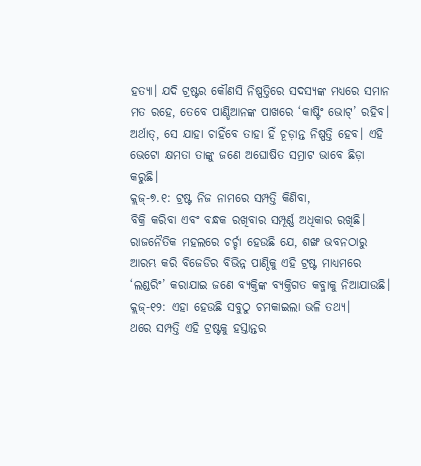ହତ୍ୟା। ଯଦି ଟ୍ରଷ୍ଟର କୌଣସି ନିଷ୍ପତ୍ତିରେ ସଦସ୍ୟଙ୍କ ମଧ୍ୟରେ ସମାନ ମତ ରହେ, ତେବେ ପାଣ୍ଡିଆନଙ୍କ ପାଖରେ ‘କାଷ୍ଟିଂ ଭୋଟ୍’ ରହିବ। ଅର୍ଥାତ୍, ସେ ଯାହା ଚାହିଁବେ ତାହା ହିଁ ଚୂଡ଼ାନ୍ତ ନିଷ୍ପତ୍ତି ହେବ। ଏହି ଭେଟୋ କ୍ଷମତା ତାଙ୍କୁ ଜଣେ ଅଘୋଷିତ ସମ୍ରାଟ ଭାବେ ଛିଡ଼ା କରୁଛି।
କ୍ଲଜ୍-୭.୧: ଟ୍ରଷ୍ଟ ନିଜ ନାମରେ ସମ୍ପତ୍ତି କିଣିବା,
ବିକ୍ରି କରିବା ଏବଂ ବନ୍ଧକ ରଖିବାର ସମ୍ପୂର୍ଣ୍ଣ ଅଧିକାର ରଖିଛି। ରାଜନୈତିକ ମହଲରେ ଚର୍ଚ୍ଚା ହେଉଛି ଯେ, ଶଙ୍ଖ ଭବନଠାରୁ ଆରମ୍ଭ କରି ବିଜେଡିର ବିଭିନ୍ନ ପାଣ୍ଠିକୁ ଏହି ଟ୍ରଷ୍ଟ ମାଧ୍ୟମରେ ‘ଲଣ୍ଡରିଂ’ କରାଯାଇ ଜଣେ ବ୍ୟକ୍ତିଙ୍କ ବ୍ୟକ୍ତିଗତ କବ୍ଜାକୁ ନିଆଯାଉଛି।
କ୍ଲଜ୍-୧୨: ଏହା ହେଉଛି ସବୁଠୁ ଚମକାଇଲା ଭଳି ତଥ୍ୟ।
ଥରେ ସମ୍ପତ୍ତି ଏହି ଟ୍ରଷ୍ଟକୁ ହସ୍ତାନ୍ତର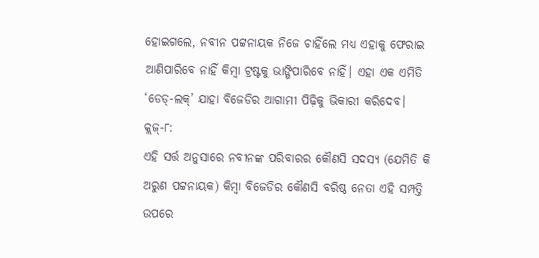ହୋଇଗଲେ, ନବୀନ ପଟ୍ଟନାୟକ ନିଜେ ଚାହିଁଲେ ମଧ୍ୟ ଏହାକୁ ଫେରାଇ ଆଣିପାରିବେ ନାହିଁ କିମ୍ବା ଟ୍ରଷ୍ଟକୁ ଭାଙ୍ଗିପାରିବେ ନାହିଁ। ଏହା ଏକ ଏମିତି ‘ଡେଡ୍-ଲକ୍’ ଯାହା ବିଜେଡିର ଆଗାମୀ ପିଢ଼ିକୁ ଭିକାରୀ କରିଦେବ।
କ୍ଲଜ୍-୮:
ଏହି ସର୍ତ୍ତ ଅନୁସାରେ ନବୀନଙ୍କ ପରିବାରର କୌଣସି ସଦସ୍ୟ (ଯେମିତି କି ଅରୁଣ ପଟ୍ଟନାୟକ) କିମ୍ବା ବିଜେଡିର କୌଣସି ବରିଷ୍ଠ ନେତା ଏହି ସମ୍ପତ୍ତି ଉପରେ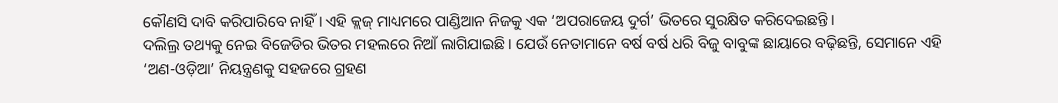କୌଣସି ଦାବି କରିପାରିବେ ନାହିଁ। ଏହି କ୍ଲଜ୍ ମାଧ୍ୟମରେ ପାଣ୍ଡିଆନ ନିଜକୁ ଏକ ‘ଅପରାଜେୟ ଦୁର୍ଗ’ ଭିତରେ ସୁରକ୍ଷିତ କରିଦେଇଛନ୍ତି।
ଦଲିଲ୍ର ତଥ୍ୟକୁ ନେଇ ବିଜେଡିର ଭିତର ମହଲରେ ନିଆଁ ଲାଗିଯାଇଛି। ଯେଉଁ ନେତାମାନେ ବର୍ଷ ବର୍ଷ ଧରି ବିଜୁ ବାବୁଙ୍କ ଛାୟାରେ ବଢ଼ିଛନ୍ତି, ସେମାନେ ଏହି ‘ଅଣ-ଓଡ଼ିଆ’ ନିୟନ୍ତ୍ରଣକୁ ସହଜରେ ଗ୍ରହଣ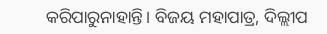କରିପାରୁନାହାନ୍ତି। ବିଜୟ ମହାପାତ୍ର, ଦିଲ୍ଲୀପ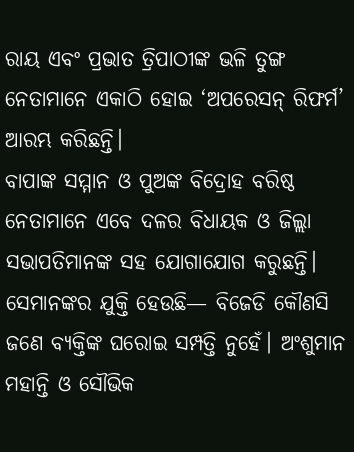ରାୟ ଏବଂ ପ୍ରଭାତ ତ୍ରିପାଠୀଙ୍କ ଭଳି ତୁଙ୍ଗ ନେତାମାନେ ଏକାଠି ହୋଇ ‘ଅପରେସନ୍ ରିଫର୍ମ’ ଆରମ୍ଭ କରିଛନ୍ତି।
ବାପାଙ୍କ ସମ୍ମାନ ଓ ପୁଅଙ୍କ ବିଦ୍ରୋହ ବରିଷ୍ଠ ନେତାମାନେ ଏବେ ଦଳର ବିଧାୟକ ଓ ଜିଲ୍ଲା ସଭାପତିମାନଙ୍କ ସହ ଯୋଗାଯୋଗ କରୁଛନ୍ତି। ସେମାନଙ୍କର ଯୁକ୍ତି ହେଉଛି— ବିଜେଡି କୌଣସି ଜଣେ ବ୍ୟକ୍ତିଙ୍କ ଘରୋଇ ସମ୍ପତ୍ତି ନୁହେଁ। ଅଂଶୁମାନ ମହାନ୍ତି ଓ ସୌଭିକ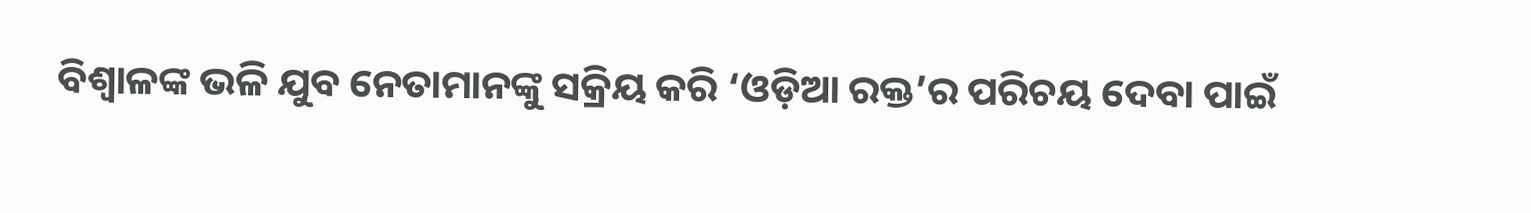ବିଶ୍ୱାଳଙ୍କ ଭଳି ଯୁବ ନେତାମାନଙ୍କୁ ସକ୍ରିୟ କରି ‘ଓଡ଼ିଆ ରକ୍ତ’ର ପରିଚୟ ଦେବା ପାଇଁ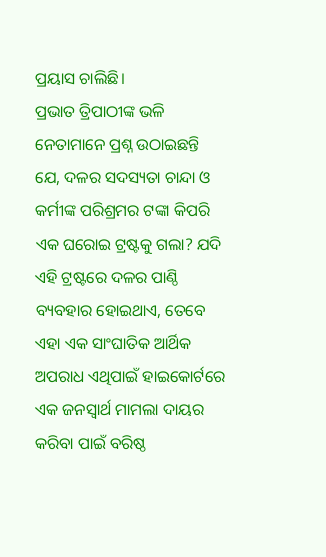ପ୍ରୟାସ ଚାଲିଛି।
ପ୍ରଭାତ ତ୍ରିପାଠୀଙ୍କ ଭଳି ନେତାମାନେ ପ୍ରଶ୍ନ ଉଠାଇଛନ୍ତି ଯେ, ଦଳର ସଦସ୍ୟତା ଚାନ୍ଦା ଓ କର୍ମୀଙ୍କ ପରିଶ୍ରମର ଟଙ୍କା କିପରି ଏକ ଘରୋଇ ଟ୍ରଷ୍ଟକୁ ଗଲା? ଯଦି ଏହି ଟ୍ରଷ୍ଟରେ ଦଳର ପାଣ୍ଠି ବ୍ୟବହାର ହୋଇଥାଏ, ତେବେ ଏହା ଏକ ସାଂଘାତିକ ଆର୍ଥିକ ଅପରାଧ ଏଥିପାଇଁ ହାଇକୋର୍ଟରେ ଏକ ଜନସ୍ୱାର୍ଥ ମାମଲା ଦାୟର କରିବା ପାଇଁ ବରିଷ୍ଠ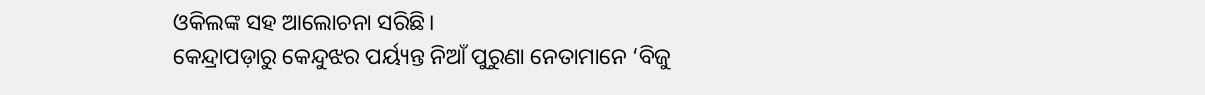ଓକିଲଙ୍କ ସହ ଆଲୋଚନା ସରିଛି।
କେନ୍ଦ୍ରାପଡ଼ାରୁ କେନ୍ଦୁଝର ପର୍ୟ୍ୟନ୍ତ ନିଆଁ ପୁରୁଣା ନେତାମାନେ ‘ବିଜୁ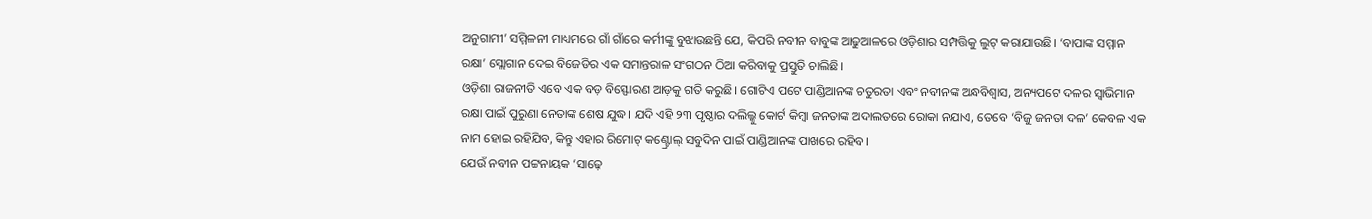ଅନୁଗାମୀ’ ସମ୍ମିଳନୀ ମାଧ୍ୟମରେ ଗାଁ ଗାଁରେ କର୍ମୀଙ୍କୁ ବୁଝାଉଛନ୍ତି ଯେ, କିପରି ନବୀନ ବାବୁଙ୍କ ଆଢୁଆଳରେ ଓଡ଼ିଶାର ସମ୍ପତ୍ତିକୁ ଲୁଟ୍ କରାଯାଉଛି। ‘ବାପାଙ୍କ ସମ୍ମାନ ରକ୍ଷା’ ସ୍ଲୋଗାନ ଦେଇ ବିଜେଡିର ଏକ ସମାନ୍ତରାଳ ସଂଗଠନ ଠିଆ କରିବାକୁ ପ୍ରସ୍ତୁତି ଚାଲିଛି।
ଓଡ଼ିଶା ରାଜନୀତି ଏବେ ଏକ ବଡ଼ ବିସ୍ଫୋରଣ ଆଡ଼କୁ ଗତି କରୁଛି। ଗୋଟିଏ ପଟେ ପାଣ୍ଡିଆନଙ୍କ ଚତୁରତା ଏବଂ ନବୀନଙ୍କ ଅନ୍ଧବିଶ୍ୱାସ, ଅନ୍ୟପଟେ ଦଳର ସ୍ୱାଭିମାନ ରକ୍ଷା ପାଇଁ ପୁରୁଣା ନେତାଙ୍କ ଶେଷ ଯୁଦ୍ଧ। ଯଦି ଏହି ୨୩ ପୃଷ୍ଠାର ଦଲିଲ୍କୁ କୋର୍ଟ କିମ୍ବା ଜନତାଙ୍କ ଅଦାଲତରେ ରୋକା ନଯାଏ, ତେବେ ‘ବିଜୁ ଜନତା ଦଳ’ କେବଳ ଏକ ନାମ ହୋଇ ରହିଯିବ, କିନ୍ତୁ ଏହାର ରିମୋଟ୍ କଣ୍ଟ୍ରୋଲ୍ ସବୁଦିନ ପାଇଁ ପାଣ୍ଡିଆନଙ୍କ ପାଖରେ ରହିବ।
ଯେଉଁ ନବୀନ ପଟ୍ଟନାୟକ ‘ସାଢ଼େ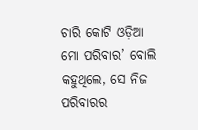ଚାରି କୋଟି ଓଡ଼ିଆ ମୋ ପରିବାର’ ବୋଲି କହୁଥିଲେ, ସେ ନିଜ ପରିବାରର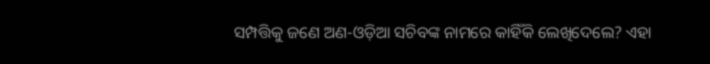ସମ୍ପତ୍ତିକୁ ଜଣେ ଅଣ-ଓଡ଼ିଆ ସଚିବଙ୍କ ନାମରେ କାହିଁକି ଲେଖିଦେଲେ? ଏହା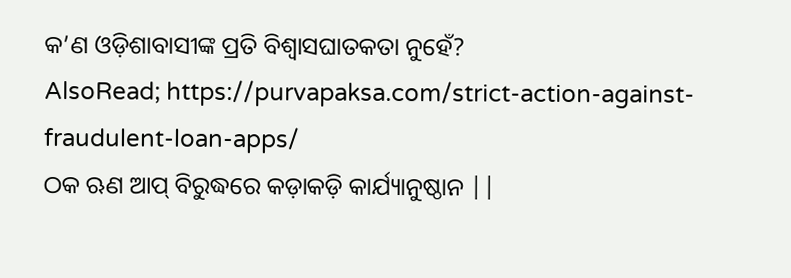କ’ଣ ଓଡ଼ିଶାବାସୀଙ୍କ ପ୍ରତି ବିଶ୍ୱାସଘାତକତା ନୁହେଁ?
AlsoRead; https://purvapaksa.com/strict-action-against-fraudulent-loan-apps/
ଠକ ଋଣ ଆପ୍ ବିରୁଦ୍ଧରେ କଡ଼ାକଡ଼ି କାର୍ଯ୍ୟାନୁଷ୍ଠାନ ||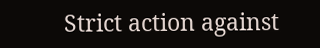Strict action against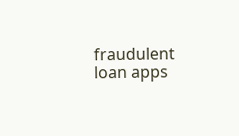fraudulent loan apps